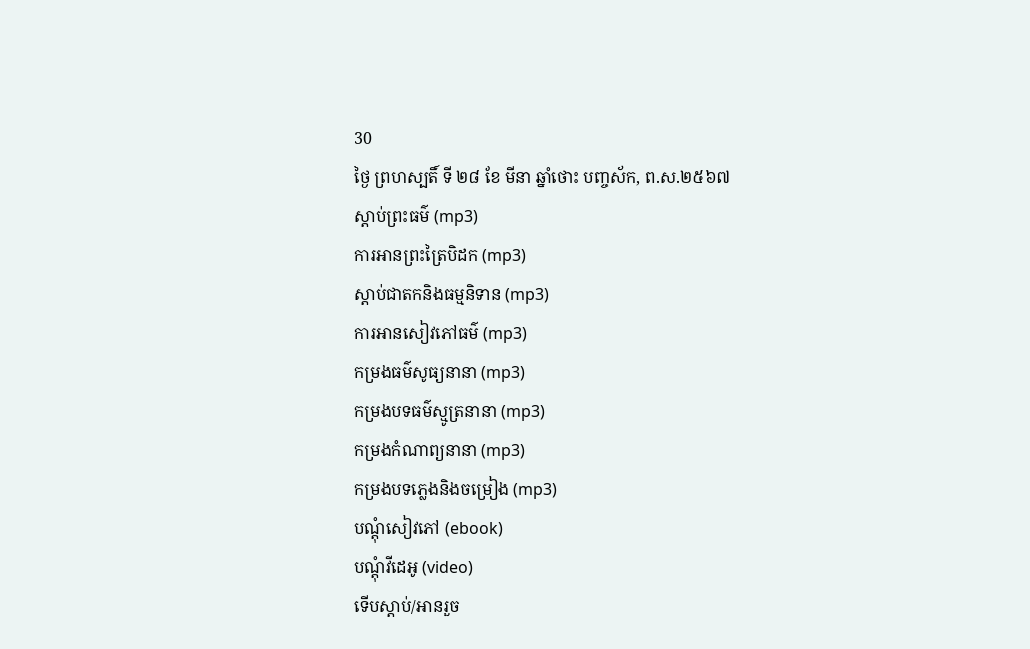30
ថ្ងៃ ព្រហស្បតិ៍ ទី ២៨ ខែ មីនា ឆ្នាំថោះ បញ្ចស័ក, ព.ស.២៥៦៧
ស្តាប់ព្រះធម៌ (mp3)
ការអានព្រះត្រៃបិដក (mp3)
ស្តាប់ជាតកនិងធម្មនិទាន (mp3)
ការអានសៀវភៅធម៌ (mp3)
កម្រងធម៌សូធ្យនានា (mp3)
កម្រងបទធម៌ស្មូត្រនានា (mp3)
កម្រងកំណាព្យនានា (mp3)
កម្រងបទភ្លេងនិងចម្រៀង (mp3)
បណ្តុំសៀវភៅ (ebook)
បណ្តុំវីដេអូ (video)
ទើបស្តាប់/អានរួច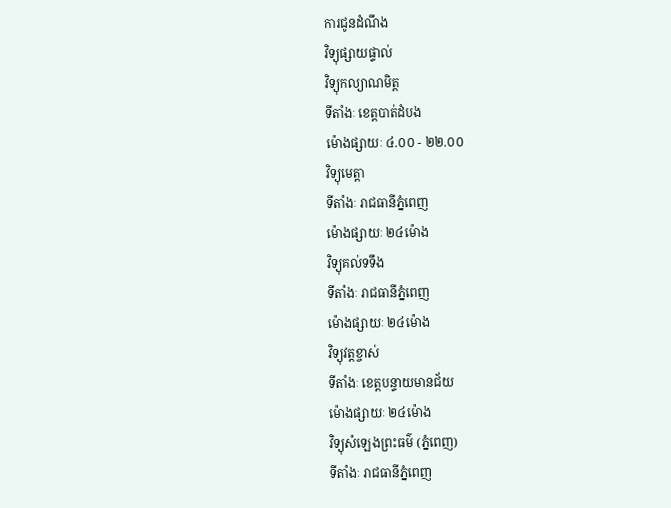ការជូនដំណឹង
វិទ្យុផ្សាយផ្ទាល់
វិទ្យុកល្យាណមិត្ត
ទីតាំងៈ ខេត្តបាត់ដំបង
ម៉ោងផ្សាយៈ ៤.០០ - ២២.០០
វិទ្យុមេត្តា
ទីតាំងៈ រាជធានីភ្នំពេញ
ម៉ោងផ្សាយៈ ២៤ម៉ោង
វិទ្យុគល់ទទឹង
ទីតាំងៈ រាជធានីភ្នំពេញ
ម៉ោងផ្សាយៈ ២៤ម៉ោង
វិទ្យុវត្តខ្ចាស់
ទីតាំងៈ ខេត្តបន្ទាយមានជ័យ
ម៉ោងផ្សាយៈ ២៤ម៉ោង
វិទ្យុសំឡេងព្រះធម៌ (ភ្នំពេញ)
ទីតាំងៈ រាជធានីភ្នំពេញ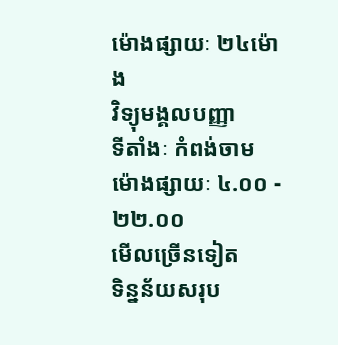ម៉ោងផ្សាយៈ ២៤ម៉ោង
វិទ្យុមង្គលបញ្ញា
ទីតាំងៈ កំពង់ចាម
ម៉ោងផ្សាយៈ ៤.០០ - ២២.០០
មើលច្រើនទៀត
ទិន្នន័យសរុប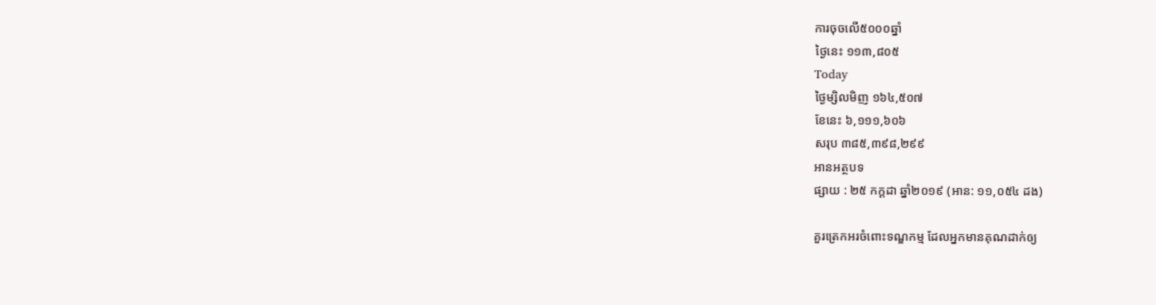ការចុចលើ៥០០០ឆ្នាំ
ថ្ងៃនេះ ១១៣,៨០៥
Today
ថ្ងៃម្សិលមិញ ១៦៤,៥០៧
ខែនេះ ៦,១១១,៦០៦
សរុប ៣៨៥,៣៩៨,២៩៩
អានអត្ថបទ
ផ្សាយ : ២៥ កក្តដា ឆ្នាំ២០១៩ (អាន: ១១,០៥៤ ដង)

គួរត្រេកអរចំពោះទណ្ឌកម្ម ដែលអ្នកមានគុណដាក់ឲ្យ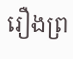រឿងព្រ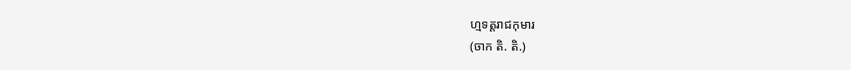ហ្មទត្តរាជកុមារ
(ចាក តិ. តិ.)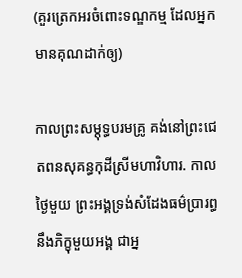(គួរត្រេកអរចំពោះទណ្ឌកម្ម ដែលអ្នកមានគុណដាក់ឲ្យ)

កាលព្រះសម្តុទ្ធបរមគ្រូ គង់នៅព្រះជេតពនសុគន្ធកុដីស្រីមហាវិហារ. កាលថ្ងៃមួយ ព្រះអង្គទ្រង់សំដែងធម៌ប្រារព្ធនឹងភិក្ខុមួយអង្គ ជាអ្ន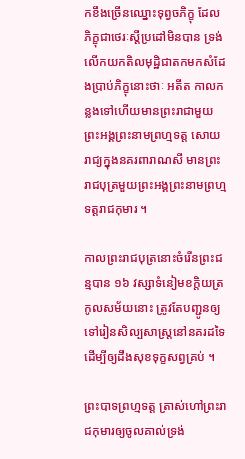កខឹងច្រើនឈ្នោះទុព្វចភិក្ខុ ដែលភិក្ខុជាថេរៈស្តីប្រដៅមិនបាន ទ្រង់លើកយកតិលមុដ្ឋិជាតកមកសំដែងប្រាប់ភិក្ខុនោះថាៈ អតីត កាលកន្លងទៅហើយមានព្រះរាជាមួយព្រះអង្គព្រះនាមព្រហ្មទត្ត សោយរាជ្យក្នុងនគរពារាណសី មានព្រះរាជបុត្រមួយព្រះអង្គព្រះនាមព្រហ្មទត្តរាជកុមារ ។

កាលព្រះរាជបុត្រនោះចំរើនព្រះជន្មបាន ១៦ វស្សាទំនៀមខក្តិយត្រកូលសម័យនោះ ត្រូវតែបញ្ជូនឲ្យទៅរៀនសិល្បសាស្ត្រនៅនគរដទៃ ដើម្បីឲ្យដឹងសុខទុក្ខសព្វគ្រប់ ។

ព្រះបាទព្រហ្មទត្ត ត្រាស់ហៅព្រះរាជកុមារឲ្យចូលគាល់ទ្រង់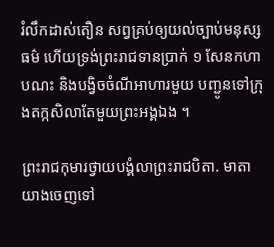រំលឹកដាស់តឿន សព្វគ្រប់ឲ្យយល់ច្បាប់មនុស្សធម៌ ហើយទ្រង់ព្រះរាជទានប្រាក់ ១ សែនកហាបណះ និងបង្វិចចំណីអាហារមួយ បញ្ជូនទៅក្រុងតក្កសិលាតែមួយព្រះអង្គឯង ។

ព្រះរាជកុមារថ្វាយបង្គំលាព្រះរាជបិតា. មាតា យាងចេញទៅ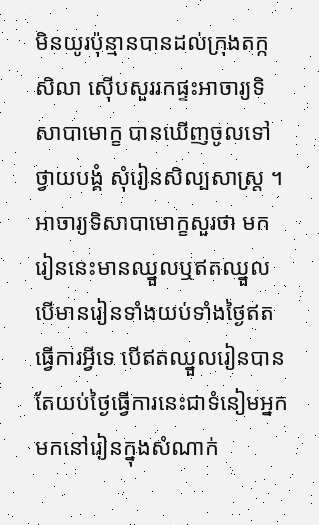មិនយូរប៉ុន្មានបានដល់ក្រុងតក្កសិលា ស៊ើបសួររកផ្ទះអាចារ្យទិសាបាមោក្ខ បានឃើញចូលទៅថ្វាយបង្គំ សុំរៀនសិល្បសាស្ត្រ ។ អាចារ្យទិសាបាមោក្ខសួរថា មករៀននេះមានឈ្នួលឬឥតឈ្នួល បើមានរៀនទាំងយប់ទាំងថ្ងៃឥតធ្វើការអ្វីទេ បើឥតឈ្នួលរៀនបានតែយប់ថ្ងៃធ្វើការនេះជាទំនៀមអ្នកមកនៅរៀនក្នុងសំណាក់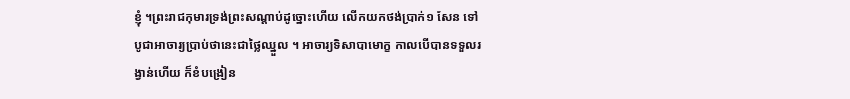ខ្ញុំ ។ព្រះរាជកុមារទ្រង់ព្រះសណ្តាប់ដូច្នោះហើយ លើកយកថង់ប្រាក់១ សែន ទៅបូជាអាចារ្យប្រាប់ថានេះជាថ្លៃឈ្នួល ។ អាចារ្យទិសាបាមោក្ខ កាលបើបានទទួលរង្វាន់ហើយ ក៏ខំបង្រៀន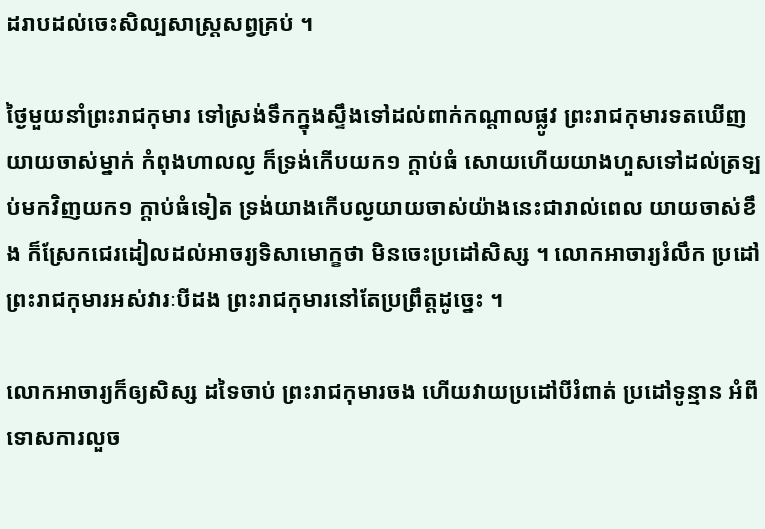ដរាបដល់ចេះសិល្បសាស្រ្តសព្វគ្រប់ ។

ថ្ងៃមួយនាំព្រះរាជកុមារ ទៅស្រង់ទឹកក្នុងស្ទឹងទៅដល់ពាក់កណ្តាលផ្លូវ ព្រះរាជកុមារទតឃើញយាយចាស់ម្នាក់ កំពុងហាលល្ង ក៏ទ្រង់កើបយក១ ក្តាប់ធំ សោយហើយយាងហួសទៅដល់ត្រទ្បប់មកវិញយក១ ក្តាប់ធំទៀត ទ្រង់យាងកើបល្ងយាយចាស់យ៉ាងនេះជារាល់ពេល យាយចាស់ខឹង ក៏ស្រែកជេរដៀលដល់អាចរ្យទិសាមោក្ខថា មិនចេះប្រដៅសិស្ស ។ លោកអាចារ្យរំលឹក ប្រដៅព្រះរាជកុមារអស់វារៈបីដង ព្រះរាជកុមារនៅតែប្រព្រឹត្តដូច្នេះ ។

លោកអាចារ្យក៏ឲ្យសិស្ស ដទៃចាប់ ព្រះរាជកុមារចង ហើយវាយប្រដៅបីរំពាត់ ប្រដៅទូន្មាន អំពីទោសការលួច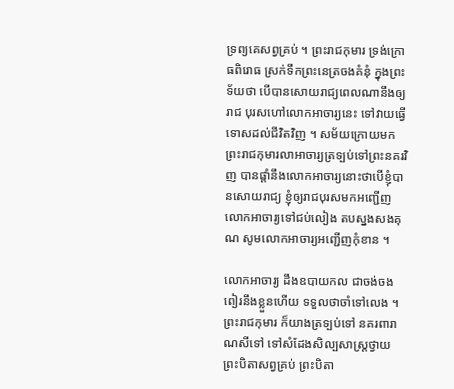ទ្រព្យគេសព្វគ្រប់ ។ ព្រះរាជកុមារ ទ្រង់ក្រោធពិរោធ ស្រក់ទឹកព្រះនេត្រចងគំនុំ ក្នុងព្រះទ័យថា បើបានសោយរាជ្យពេលណានឹងឲ្យរាជ បុរសហៅលោកអាចារ្យនេះ ទៅវាយធ្វើទោសដល់ជីវិតវិញ ។ សម័យក្រោយមក ព្រះរាជកុមារលាអាចារ្យត្រទ្បប់ទៅព្រះនគរវិញ បានផ្តាំនឹងលោកអាចារ្យនោះថាបើខ្ញុំបានសោយរាជ្យ ខ្ញុំឲ្យរាជបុរសមកអញ្ជើញលោកអាចារ្យទៅជប់លៀង តបស្នងសងគុណ សូមលោកអាចារ្យអញ្ជើញកុំខាន ។

លោកអាចារ្យ ដឹងឧបាយកល ជាចង់ចងពៀរនឹងខ្លួនហើយ ទទួលថាចាំទៅលេង ។ ព្រះរាជកុមារ ក៏យាងត្រទ្បប់ទៅ នគរពារាណសីទៅ ទៅសំដែងសិល្បសាស្រ្តថ្វាយព្រះបិតាសព្វគ្រប់ ព្រះបិតា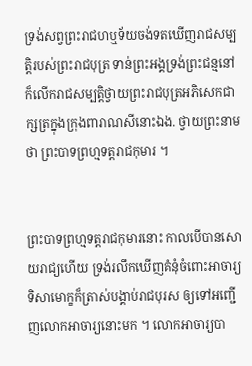ទ្រង់សព្វព្រះរាជហឬទ័យចង់ទតឃើញរាជសម្បត្តិរបស់ព្រះរាជបុត្រ ទាន់ព្រះអង្គទ្រង់ព្រះជន្មនៅ ក៏លើករាជសម្បត្តិថ្វាយព្រះរាជបុត្រអភិសេកជាក្សត្រក្នុងក្រុងពារាណសីនោះឯង. ថ្វាយព្រះនាមថា ព្រះបាទព្រហ្មទត្តរាជកុមារ ។


ព្រះបាទព្រហ្មទត្តរាជកុមារនោះ កាលបើបានសោយរាជ្យហើយ ទ្រង់រលឹកឃើញគំនុំចំពោះអាចារ្យទិសាមោក្ខក៏ត្រាស់បង្គាប់រាជបុរស ឲ្យទៅអញ្ជើញលោកអាចារ្យនោះមក ។ លោកអាចារ្យបា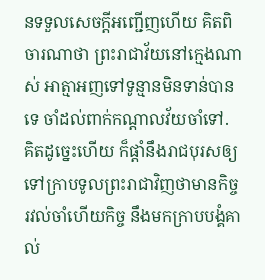នទទួលសេចក្តីអញ្ជើញហើយ គិតពិចារណាថា ព្រះរាជាវ័យនៅក្មេងណាស់ អាត្មាអញទៅទូន្មានមិនទាន់បានទេ ចាំដល់ពាក់កណ្តាលវ័យចាំទៅ. គិតដូច្នេះហើយ ក៏ផ្តាំនឹងរាជបុរសឲ្យទៅក្រាបទូលព្រះរាជាវិញថាមានកិច្ចរវល់ចាំហើយកិច្ច នឹងមកក្រាបបង្គំគាល់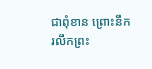ជាពុំខាន ព្រោះនឹករលឹកព្រះ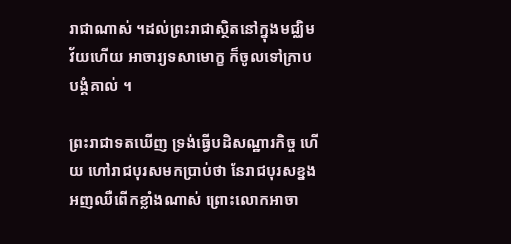រាជាណាស់ ។ដល់ព្រះរាជាស្ថិតនៅក្នុងមជ្ឈិមវ័យហើយ អាចារ្យទសាមោក្ខ ក៏ចូលទៅក្រាបបង្គំគាល់ ។

ព្រះរាជាទតឃើញ ទ្រង់ធ្វើបដិសណ្ឋារកិច្ច ហើយ ហៅរាជបុរសមកប្រាប់ថា នែរាជបុរសខ្នងអញឈឺពើកខ្លាំងណាស់ ព្រោះលោកអាចា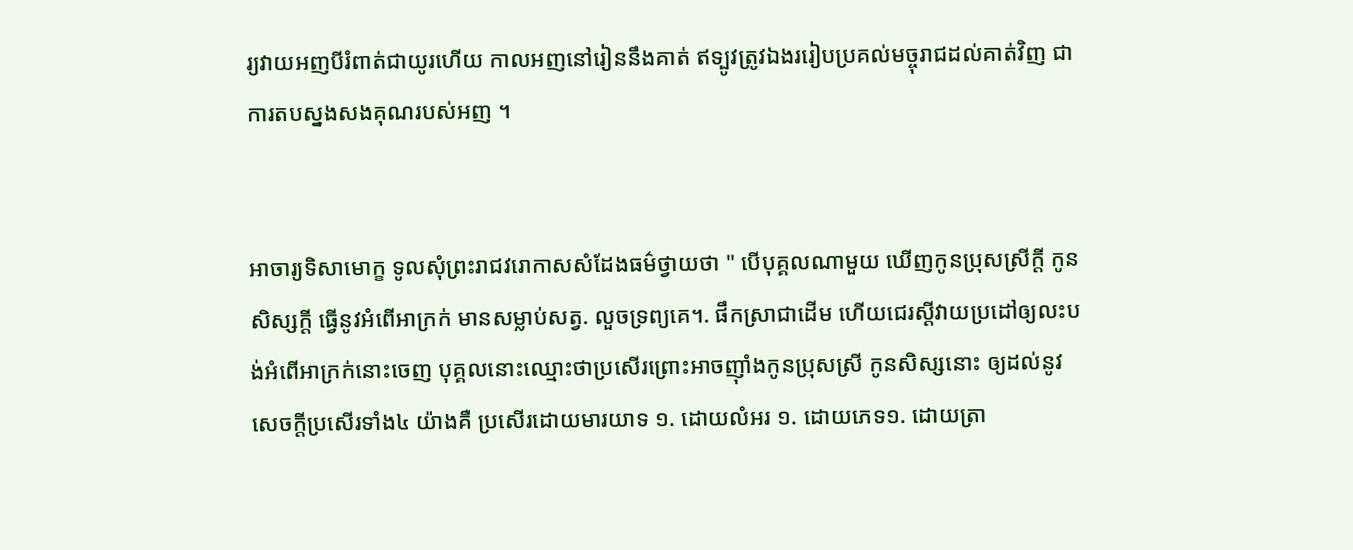រ្យវាយអញបីរំពាត់ជាយូរហើយ កាលអញនៅរៀននឹងគាត់ ឥទ្បូវត្រូវឯងររៀបប្រគល់មច្ចុរាជដល់គាត់វិញ ជាការតបស្នងសងគុណរបស់អញ ។


អាចារ្យទិសាមោក្ខ ទូលសុំព្រះរាជវរោកាសសំដែងធម៌ថ្វាយថា " បើបុគ្គលណាមួយ ឃើញកូនប្រុសស្រីក្តី កូនសិស្សក្តី ធ្វើនូវអំពើអាក្រក់ មានសម្លាប់សត្វ. លួចទ្រព្យគេ។. ផឹកស្រាជាដើម ហើយជេរស្តីវាយប្រដៅឲ្យលះបង់អំពើអាក្រក់នោះចេញ បុគ្គលនោះឈ្មោះថាប្រសើរព្រោះអាចញ៉ាំងកូនប្រុសស្រី កូនសិស្សនោះ ឲ្យដល់នូវសេចក្តីប្រសើរទាំង៤ យ៉ាងគឺ ប្រសើរដោយមារយាទ ១. ដោយលំអរ ១. ដោយភេទ១. ដោយត្រា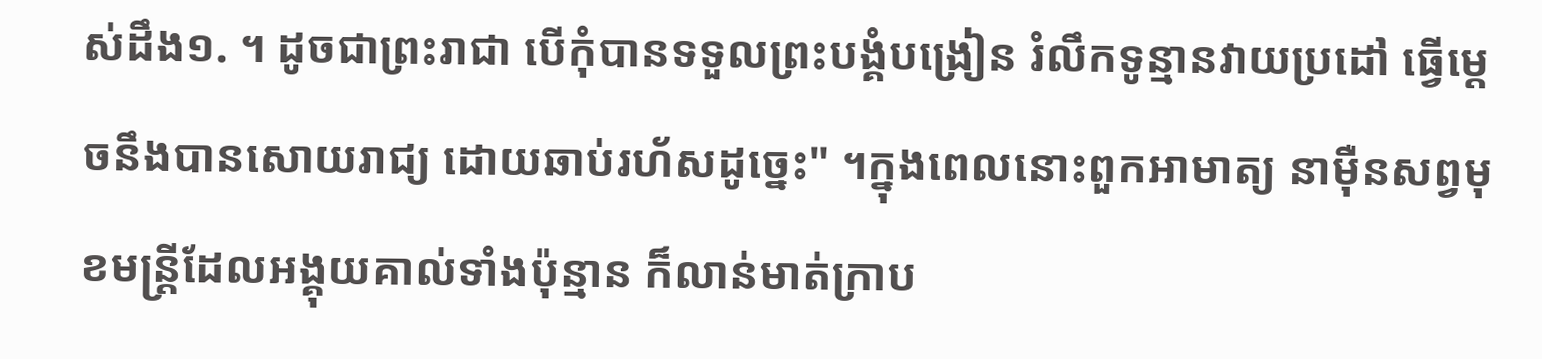ស់ដឹង១. ។ ដូចជាព្រះរាជា បើកុំបានទទួលព្រះបង្គំបង្រៀន រំលឹកទូន្មានវាយប្រដៅ ធ្វើម្តេចនឹងបានសោយរាជ្យ ដោយឆាប់រហ័សដូច្នេះ" ។ក្នុងពេលនោះពួកអាមាត្យ នាម៉ឺនសព្វមុខមន្ត្រីដែលអង្គុយគាល់ទាំងប៉ុន្មាន ក៏លាន់មាត់ក្រាប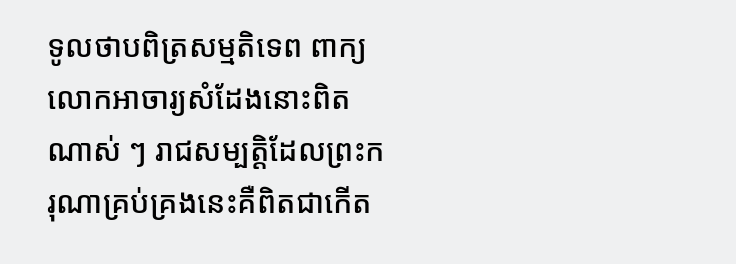ទូលថាបពិត្រសម្មតិទេព ពាក្យលោកអាចារ្យសំដែងនោះពិតណាស់ ៗ រាជសម្បត្តិដែលព្រះករុណាគ្រប់គ្រងនេះគឺពិតជាកើត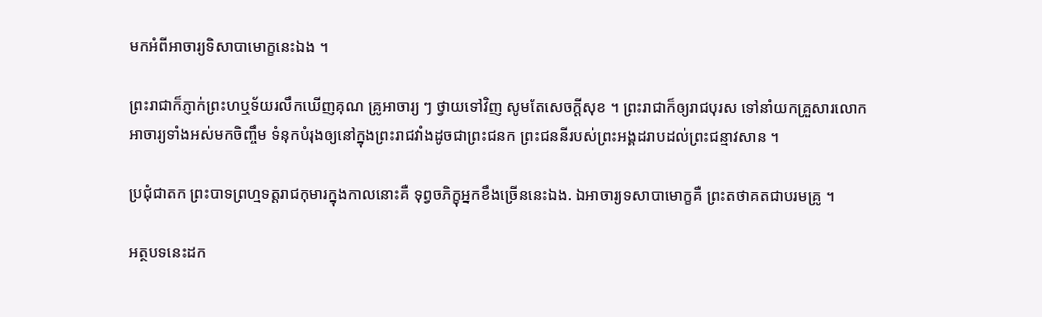មកអំពីអាចារ្យទិសាបាមោក្ខនេះឯង ។

ព្រះរាជាក៏ភ្ញាក់ព្រះហឬទ័យរលឹកឃើញគុណ គ្រូអាចារ្យ ៗ ថ្វាយទៅវិញ សូមតែសេចក្តីសុខ ។ ព្រះរាជាក៏ឲ្យរាជបុរស ទៅនាំយកគ្រួសារលោកអាចារ្យទាំងអស់មកចិញ្ចឹម ទំនុកបំរុងឲ្យនៅក្នុងព្រះរាជវាំងដូចជាព្រះជនក ព្រះជននីរបស់ព្រះអង្គដរាបដល់ព្រះជន្មាវសាន ។

ប្រជុំជាតក ព្រះបាទព្រហ្មទត្តរាជកុមារក្នុងកាលនោះគឺ ទុព្វចភិក្ខុអ្នកខឹងច្រើននេះឯង. ឯអាចារ្យទសាបាមោក្ខគឺ ព្រះតថាគតជាបរមគ្រូ ។

អត្ថបទនេះដក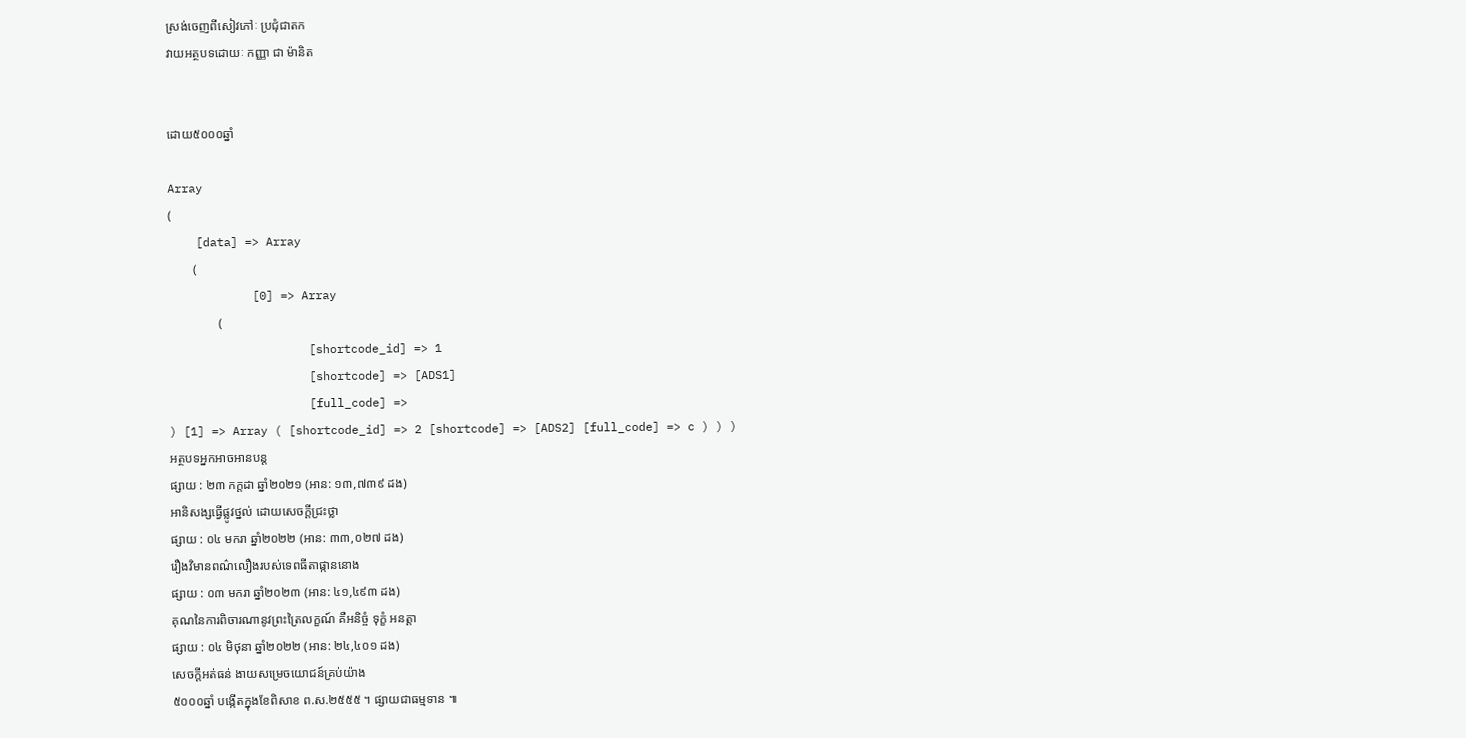ស្រង់ចេញពីសៀវភៅៈ ប្រជុំជាតក
វាយអត្ថបទដោយៈ កញ្ញា ជា ម៉ានិត


ដោយ៥០០០ឆ្នាំ

Array
(
    [data] => Array
        (
            [0] => Array
                (
                    [shortcode_id] => 1
                    [shortcode] => [ADS1]
                    [full_code] =>
) [1] => Array ( [shortcode_id] => 2 [shortcode] => [ADS2] [full_code] => c ) ) )
អត្ថបទអ្នកអាចអានបន្ត
ផ្សាយ : ២៣ កក្តដា ឆ្នាំ២០២១ (អាន: ១៣,៧៣៩ ដង)
អានិសង្សធ្វើផ្លូវថ្នល់ ដោយសេចក្តីជ្រះថ្លា
ផ្សាយ : ០៤ មករា ឆ្នាំ២០២២ (អាន: ៣៣,០២៧ ដង)
រឿងវិមានពណ៌លឿងរបស់ទេពធីតាផ្កាននោង
ផ្សាយ : ០៣ មករា ឆ្នាំ២០២៣ (អាន: ៤១,៤៩៣ ដង)
គុណនៃការពិចារណានូវព្រះត្រៃលក្ខណ៍ គឺអនិច្ចំ ទុក្ខំ អនត្តា
ផ្សាយ : ០៤ មិថុនា ឆ្នាំ២០២២ (អាន: ២៤,៤០១ ដង)
សេចក្តីអត់ធន់ ងាយសម្រេចយោជន៍គ្រប់យ៉ាង
៥០០០ឆ្នាំ បង្កើតក្នុងខែពិសាខ ព.ស.២៥៥៥ ។ ផ្សាយជាធម្មទាន ៕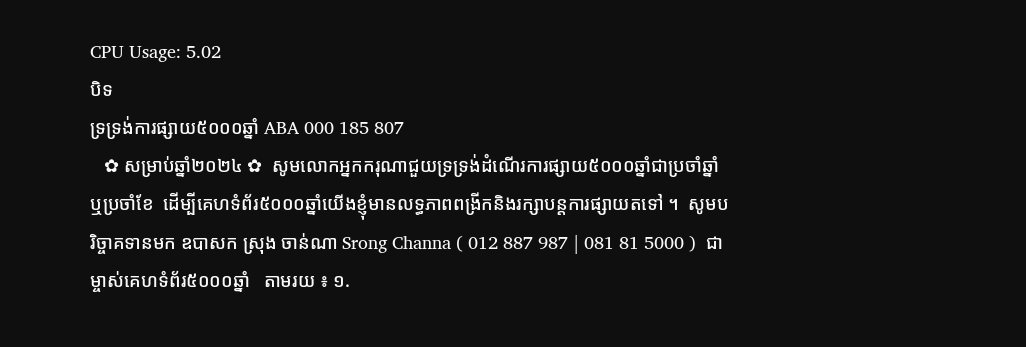CPU Usage: 5.02
បិទ
ទ្រទ្រង់ការផ្សាយ៥០០០ឆ្នាំ ABA 000 185 807
   ✿ សម្រាប់ឆ្នាំ២០២៤ ✿  សូមលោកអ្នកករុណាជួយទ្រទ្រង់ដំណើរការផ្សាយ៥០០០ឆ្នាំជាប្រចាំឆ្នាំ ឬប្រចាំខែ  ដើម្បីគេហទំព័រ៥០០០ឆ្នាំយើងខ្ញុំមានលទ្ធភាពពង្រីកនិងរក្សាបន្តការផ្សាយតទៅ ។  សូមបរិច្ចាគទានមក ឧបាសក ស្រុង ចាន់ណា Srong Channa ( 012 887 987 | 081 81 5000 )  ជាម្ចាស់គេហទំព័រ៥០០០ឆ្នាំ   តាមរយ ៖ ១.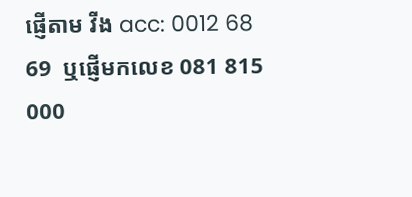ផ្ញើតាម វីង acc: 0012 68 69  ឬផ្ញើមកលេខ 081 815 000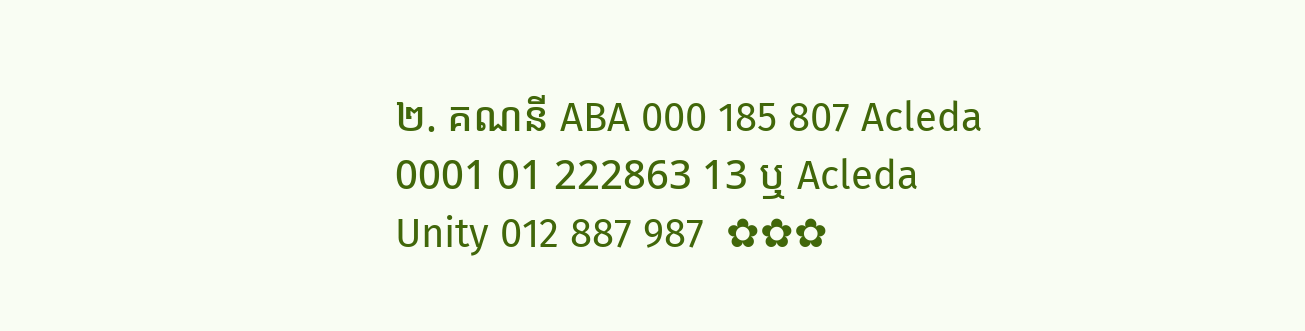២. គណនី ABA 000 185 807 Acleda 0001 01 222863 13 ឬ Acleda Unity 012 887 987  ✿✿✿